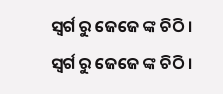ସ୍ୱର୍ଗ ରୁ ଜେଜେ ଙ୍କ ଚିଠି ।
ସ୍ୱର୍ଗ ରୁ ଜେଜେ ଙ୍କ ଚିଠି ।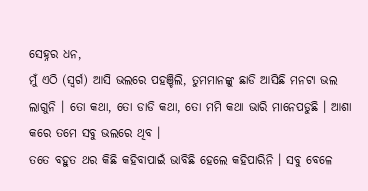ସେହ୍ନର ଧନ,
ମୁଁ ଏଠି (ସ୍ୱର୍ଗ) ଆସି ଭଲରେ ପହଞ୍ଚିଲି, ତୁମମାନଙ୍କୁ ଛାଡି ଆସିଛି ମନଟା ଭଲ ଲାଗୁନି । ତୋ କଥା, ତୋ ଡାଡି କଥା, ତୋ ମମି କଥା ଭାରି ମାନେପଡୁଛି । ଆଶା କରେ ତମେ ସବୁ ଭଲରେ ଥିବ ।
ତତେ ବହୁତ ଥର କିଛି କହିବାପାଇଁ ଭାବିଛି ହେଲେ କହିପାରିନି । ସବୁ ବେଳେ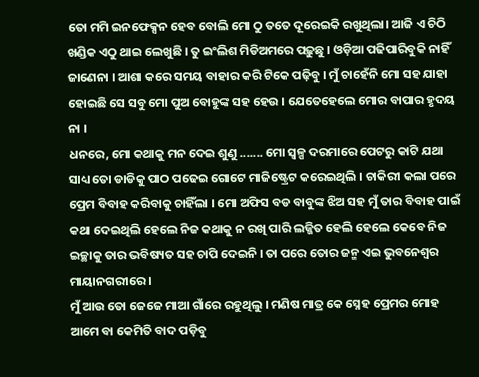ତୋ ମମି ଇନଫେକ୍ସନ ହେବ ବୋଲି ମୋ ଠୁ ତତେ ଦୂରେଇକି ରଖୁଥିଲା। ଆଜି ଏ ଚିଠି ଖଣ୍ଡିକ ଏଠୁ ଥାଇ ଲେଖୁଛି । ତୁ ଇଂଲିଶ ମିଡିଅମରେ ପଢ଼ୁଛୁ । ଓଡ଼ିଆ ପଢିପାରିବୁକି ନାହିଁ ଜାଣେନା । ଆଶା କରେ ସମୟ ବାହାର କରି ଟିକେ ପଢ଼ିବୁ । ମୁଁ ଚାହେଁନି ମୋ ସହ ଯାହା ହୋଇଛି ସେ ସବୁ ମୋ ପୁଅ ବୋହୁଙ୍କ ସହ ହେଉ । ଯେତେହେଲେ ମୋର ବାପାର ହୃଦୟ ନା ।
ଧନରେ, ମୋ କଥାକୁ ମନ ଦେଇ ଶୁଣୁ ....... ମୋ ସ୍ୱଳ୍ପ ଦରମାରେ ପେଟରୁ କାଟି ଯଥା ସାଧ୍ୟ ତୋ ଡାଡିକୁ ପାଠ ପଢେଇ ଗୋଟେ ମାଜିଷ୍ଟ୍ରେଟ କରେଇଥିଲି । ଚାକିରୀ କଲା ପରେ ପ୍ରେମ ବିବାହ କରିବାକୁ ଚାହିଁଲା । ମୋ ଅଫିସ ବଡ ବାବୁଙ୍କ ଝିଅ ସହ ମୁଁ ତାର ବିବାହ ପାଇଁ କଥା ଦେଇଥିଲି ହେଲେ ନିଜ କଥାକୁ ନ ରଖି ପାରି ଲଜ୍ଜିତ ହେଲି ହେଲେ କେବେ ନିଜ ଇଚ୍ଛାକୁ ତାର ଭବିଷ୍ୟତ ସହ ଚାପି ଦେଇନି । ତା ପରେ ତୋର ଜନ୍ମ ଏଇ ଭୁବନେଶ୍ୱର ମାୟାନଗରୀରେ ।
ମୁଁ ଆଉ ତୋ ଜେଜେ ମାଆ ଗାଁରେ ରହୁଥିଲୁ । ମଣିଷ ମାତ୍ର କେ ସ୍ନେହ ପ୍ରେମର ମୋହ ଆମେ ବା କେମିତି ବାଦ ପଡ଼ିବୁ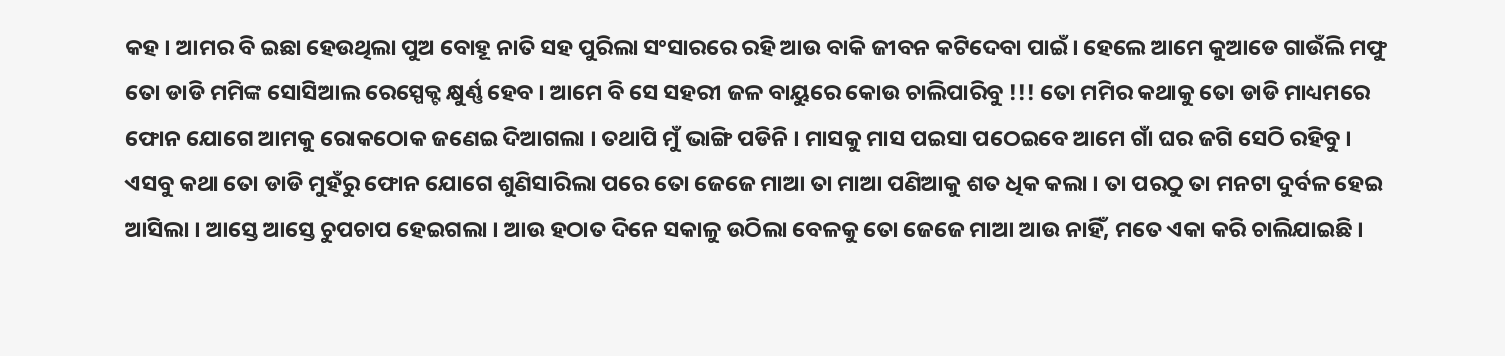କହ । ଆମର ବି ଇଛା ହେଉଥିଲା ପୁଅ ବୋହୂ ନାତି ସହ ପୁରିଲା ସଂସାରରେ ରହି ଆଉ ବାକି ଜୀବନ କଟିଦେବା ପାଇଁ। ହେଲେ ଆମେ କୁଆଡେ ଗାଉଁଲି ମଫୁ ତୋ ଡାଡି ମମିଙ୍କ ସୋସିଆଲ ରେସ୍ପେକ୍ଟ କ୍ଷୁର୍ଣ୍ଣ ହେବ । ଆମେ ବି ସେ ସହରୀ ଜଳ ବାୟୁରେ କୋଉ ଚାଲିପାରିବୁ !!! ତୋ ମମିର କଥାକୁ ତୋ ଡାଡି ମାଧ୍ୟମରେ ଫୋନ ଯୋଗେ ଆମକୁ ରୋକଠୋକ ଜଣେଇ ଦିଆଗଲା । ତଥାପି ମୁଁ ଭାଙ୍ଗି ପଡିନି । ମାସକୁ ମାସ ପଇସା ପଠେଇବେ ଆମେ ଗାଁ ଘର ଜଗି ସେଠି ରହିବୁ ।
ଏସବୁ କଥା ତୋ ଡାଡି ମୁହଁରୁ ଫୋନ ଯୋଗେ ଶୁଣିସାରିଲା ପରେ ତୋ ଜେଜେ ମାଆ ତା ମାଆ ପଣିଆକୁ ଶତ ଧିକ କଲା । ତା ପରଠୁ ତା ମନଟା ଦୁର୍ବଳ ହେଇ ଆସିଲା । ଆସ୍ତେ ଆସ୍ତେ ଚୁପଚାପ ହେଇଗଲା । ଆଉ ହଠାତ ଦିନେ ସକାଳୁ ଉଠିଲା ବେଳକୁ ତୋ ଜେଜେ ମାଆ ଆଉ ନାହିଁ, ମତେ ଏକା କରି ଚାଲିଯାଇଛି ।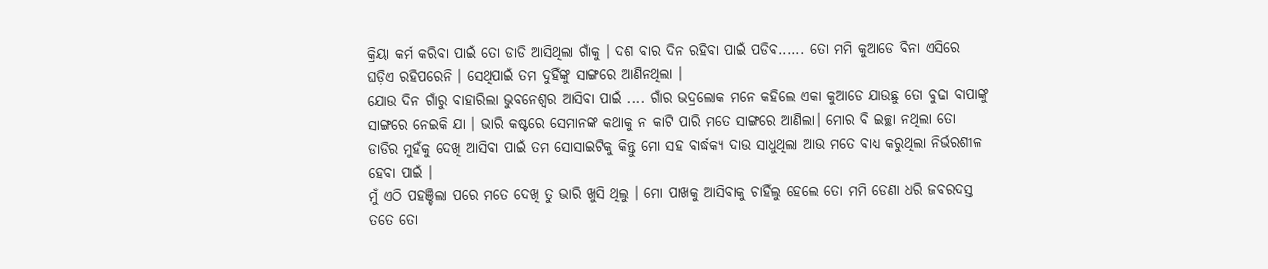କ୍ରିୟା କର୍ମ କରିବା ପାଇଁ ତୋ ଡାଡି ଆସିଥିଲା ଗାଁକୁ । ଦଶ ବାର ଦିନ ରହିବା ପାଇଁ ପଡିବ...... ତୋ ମମି କୁଆଡେ ବିନା ଏସିରେ ଘଡ଼ିଏ ରହିପରେନି । ସେଥିପାଇଁ ତମ ଦୁହିଁଙ୍କୁ ସାଙ୍ଗରେ ଆଣିନଥିଲା ।
ଯୋଉ ଦିନ ଗାଁରୁ ବାହାରିଲା ଭୁବନେଶ୍ୱର ଆସିବା ପାଇଁ .... ଗାଁର ଭଦ୍ରଲୋକ ମନେ କହିଲେ ଏକା କୁଆଡେ ଯାଉଛୁ ତୋ ବୁଢା ବାପାଙ୍କୁ ସାଙ୍ଗରେ ନେଇକି ଯା । ଭାରି କଷ୍ଟରେ ସେମାନଙ୍କ କଥାକୁ ନ କାଟି ପାରି ମତେ ସାଙ୍ଗରେ ଆଣିଲା। ମୋର ବି ଇଚ୍ଛା ନଥିଲା ତୋ ଡାଡିର ମୁହଁକୁ ଦେଖି ଆସିବା ପାଇଁ ତମ ସୋସାଇଟିକୁ କିନ୍ତୁ ମୋ ସହ ବାର୍ଦ୍ଧକ୍ୟ ଦାଉ ସାଧୁଥିଲା ଆଉ ମତେ ବାଧ୍ୟ କରୁଥିଲା ନିର୍ଭରଶୀଳ ହେବା ପାଇଁ ।
ମୁଁ ଏଠି ପହଞ୍ଚିଲା ପରେ ମତେ ଦେଖି ତୁ ଭାରି ଖୁସି ଥିଲୁ । ମୋ ପାଖକୁ ଆସିବାକୁ ଚାହିଁଲୁ ହେଲେ ତୋ ମମି ଡେଣା ଧରି ଜବରଦସ୍ତ ତତେ ତୋ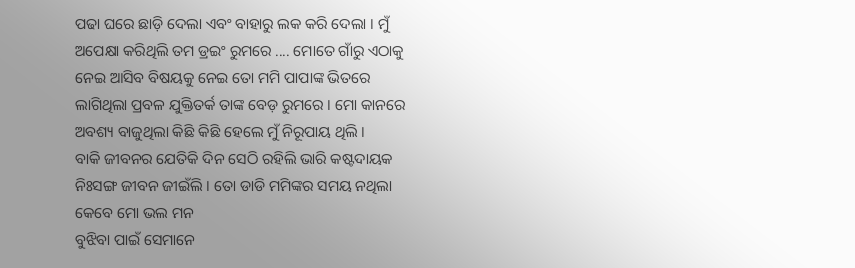ପଢା ଘରେ ଛାଡ଼ି ଦେଲା ଏବଂ ବାହାରୁ ଲକ କରି ଦେଲା । ମୁଁ ଅପେକ୍ଷା କରିଥିଲି ତମ ଡ୍ରଇଂ ରୁମରେ .... ମୋତେ ଗାଁରୁ ଏଠାକୁ ନେଇ ଆସିବ ବିଷୟକୁ ନେଇ ତୋ ମମି ପାପାଙ୍କ ଭିତରେ ଲାଗିଥିଲା ପ୍ରବଳ ଯୁକ୍ତିତର୍କ ତାଙ୍କ ବେଡ଼ ରୁମରେ । ମୋ କାନରେ ଅବଶ୍ୟ ବାଜୁଥିଲା କିଛି କିଛି ହେଲେ ମୁଁ ନିରୂପାୟ ଥିଲି ।
ବାକି ଜୀବନର ଯେତିକି ଦିନ ସେଠି ରହିଲି ଭାରି କଷ୍ଟଦାୟକ ନିଃସଙ୍ଗ ଜୀବନ ଜୀଇଁଲି । ତୋ ଡାଡି ମମିଙ୍କର ସମୟ ନଥିଲା କେବେ ମୋ ଭଲ ମନ
ବୁଝିବା ପାଇଁ ସେମାନେ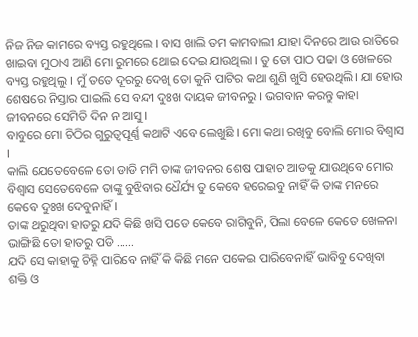ନିଜ ନିଜ କାମରେ ବ୍ୟସ୍ତ ରହୁଥିଲେ । ବାସ ଖାଲି ତମ କାମବାଲୀ ଯାହା ଦିନରେ ଆଉ ରାତିରେ ଖାଇବା ମୁଠାଏ ଆଣି ମୋ ରୁମରେ ଥୋଇ ଦେଇ ଯାଉଥିଲା । ତୁ ତୋ ପାଠ ପଢା ଓ ଖେଳରେ ବ୍ୟସ୍ତ ରହୁଥିଲୁ । ମୁଁ ତତେ ଦୂରରୁ ଦେଖି ତୋ କୁନି ପାଟିର କଥା ଶୁଣି ଖୁସି ହେଉଥିଲି। ଯା ହୋଉ ଶେଷରେ ନିସ୍ତାର ପାଇଲି ସେ ବନ୍ଦୀ ଦୁଃଖ ଦାୟକ ଜୀବନରୁ । ଭଗବାନ କରନ୍ତୁ କାହା ଜୀବନରେ ସେମିତି ଦିନ ନ ଆସୁ ।
ବାବୁରେ ମୋ ଚିଠିର ଗୁରୁତ୍ୱପୂର୍ଣ୍ଣ କଥାଟି ଏବେ ଲେଖୁଛି । ମୋ କଥା ରଖିବୁ ବୋଲି ମୋର ବିଶ୍ୱାସ ।
କାଲି ଯେତେବେଳେ ତୋ ଡାଡି ମମି ତାଙ୍କ ଜୀବନର ଶେଷ ପାହାଚ ଆଡକୁ ଯାଉଥିବେ ମୋର ବିଶ୍ୱାସ ସେତେବେଳେ ତାଙ୍କୁ ବୁଝିବାର ଧୈର୍ଯ୍ୟ ତୁ କେବେ ହରେଇବୁ ନାହିଁ କି ତାଙ୍କ ମନରେ କେବେ ଦୁଃଖ ଦେବୁନାହିଁ।
ତାଙ୍କ ଥରୁଥିବା ହାତରୁ ଯଦି କିଛି ଖସି ପଡେ କେବେ ରାଗିବୁନି, ପିଲା ବେଳେ କେତେ ଖେଳନା ଭାଙ୍ଗିଛି ତୋ ହାତରୁ ପଡି ......
ଯଦି ସେ କାହାକୁ ଚିହ୍ନି ପାରିବେ ନାହିଁ କି କିଛି ମନେ ପକେଇ ପାରିବେନାହିଁ ଭାବିବୁ ଦେଖିବା ଶକ୍ତି ଓ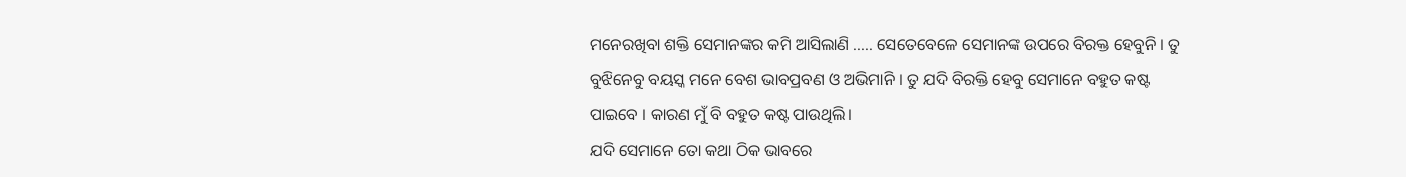ମନେରଖିବା ଶକ୍ତି ସେମାନଙ୍କର କମି ଆସିଲାଣି ..... ସେତେବେଳେ ସେମାନଙ୍କ ଉପରେ ବିରକ୍ତ ହେବୁନି । ତୁ ବୁଝିନେବୁ ବୟସ୍କ ମନେ ବେଶ ଭାବପ୍ରବଣ ଓ ଅଭିମାନି । ତୁ ଯଦି ବିରକ୍ତି ହେବୁ ସେମାନେ ବହୁତ କଷ୍ଟ ପାଇବେ । କାରଣ ମୁଁ ବି ବହୁତ କଷ୍ଟ ପାଉଥିଲି।
ଯଦି ସେମାନେ ତୋ କଥା ଠିକ ଭାବରେ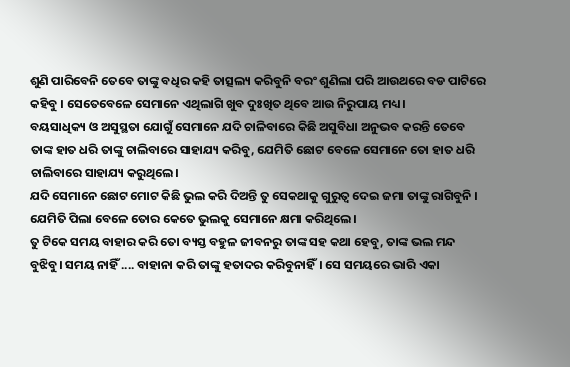ଶୁଣି ପାରିବେନି ତେବେ ତାଙ୍କୁ ବଧିର କହି ତାତ୍ସଲ୍ୟ କରିବୁନି ବରଂ ଶୁଣିଲା ପରି ଆଉଥରେ ବଡ ପାଟିରେ କହିବୁ । ସେତେବେଳେ ସେମାନେ ଏଥିଲାଗି ଖୁବ ଦୁଃଖିତ ଥିବେ ଆଉ ନିରୁପାୟ ମଧ୍ୟ।
ବୟସାଧିକ୍ୟ ଓ ଅସୁସ୍ଥତା ଯୋଗୁଁ ସେମାନେ ଯଦି ଚାଳିବାରେ କିଛି ଅସୁବିଧା ଅନୁଭବ କରନ୍ତି ତେବେ ତାଙ୍କ ହାତ ଧରି ତାଙ୍କୁ ଚାଲିବାରେ ସାହାଯ୍ୟ କରିବୁ, ଯେମିତି ଛୋଟ ବେଳେ ସେମାନେ ତୋ ହାତ ଧରି ଚାଲିବାରେ ସାହାଯ୍ୟ କରୁଥିଲେ।
ଯଦି ସେମାନେ ଛୋଟ ମୋଟ କିଛି ଭୁଲ କରି ଦିଅନ୍ତି ତୁ ସେକଥାକୁ ଗୁରୁତ୍ୱ ଦେଇ ଜମା ତାଙ୍କୁ ରାଗିବୁନି । ଯେମିତି ପିଲା ବେଳେ ତୋର କେତେ ଭୁଲକୁ ସେମାନେ କ୍ଷମା କରିଥିଲେ।
ତୁ ଟିକେ ସମୟ ବାହାର କରି ତୋ ବ୍ୟସ୍ତ ବହୁଳ ଜୀବନରୁ ତାଙ୍କ ସହ କଥା ହେବୁ, ତାଙ୍କ ଭଲ ମନ୍ଦ ବୁଝିବୁ। ସମୟ ନାହିଁ .... ବାହାନା କରି ତାଙ୍କୁ ହତାଦର କରିବୁନାହିଁ। ସେ ସମୟରେ ଭାରି ଏକା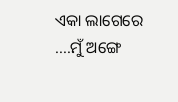ଏକା ଲାଗେରେ ....ମୁଁ ଅଙ୍ଗେ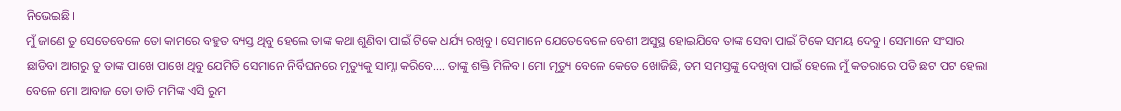ନିଭେଇଛି।
ମୁଁ ଜାଣେ ତୁ ସେତେବେଳେ ତୋ କାମରେ ବହୁତ ବ୍ୟସ୍ତ ଥିବୁ ହେଲେ ତାଙ୍କ କଥା ଶୁଣିବା ପାଇଁ ଟିକେ ଧର୍ଯ୍ୟ ରଖିବୁ। ସେମାନେ ଯେତେବେଳେ ବେଶୀ ଅସୁସ୍ଥ ହୋଇଯିବେ ତାଙ୍କ ସେବା ପାଇଁ ଟିକେ ସମୟ ଦେବୁ। ସେମାନେ ସଂସାର ଛାଡିବା ଆଗରୁ ତୁ ତାଙ୍କ ପାଖେ ପାଖେ ଥିବୁ ଯେମିତି ସେମାନେ ନିର୍ବିଘନରେ ମୃତ୍ୟୁକୁ ସାମ୍ନା କରିବେ.... ତାଙ୍କୁ ଶକ୍ତି ମିଳିବ। ମୋ ମୃତ୍ୟୁ ବେଳେ କେତେ ଖୋଜିଛି, ତମ ସମସ୍ତଙ୍କୁ ଦେଖିବା ପାଇଁ ହେଲେ ମୁଁ କତରାରେ ପଡି ଛଟ ପଟ ହେଲା ବେଳେ ମୋ ଆବାଜ ତୋ ଡାଡି ମମିଙ୍କ ଏସି ରୁମ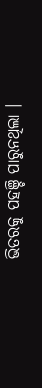ଭିତରକୁ ପହଞ୍ଚି ପାରୁନଥିଲା ।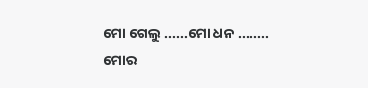ମୋ ଗେଲୁ ......ମୋ ଧନ ........ ମୋର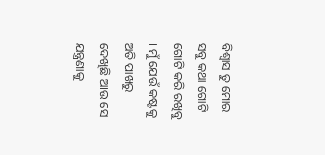ବିଶ୍ୱାସ ତୁ ମୋର ସବୁ କଥା ଗୋଟି ଗୋଟି କରି ରଖିବୁ । ମୁଁ ଯେଉଁ କଷ୍ଟକୁ ଅତି ପାଖରୁ ଦେଖିଛି ଆଉ ସେ ଯନ୍ତ୍ରଣାକୁ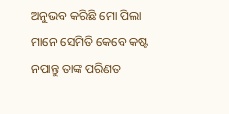ଅନୁଭବ କରିଛି ମୋ ପିଲା ମାନେ ସେମିତି କେବେ କଷ୍ଟ ନପାନ୍ତୁ ତାଙ୍କ ପରିଣତ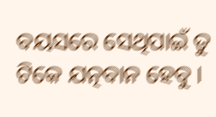ବୟସରେ ସେଥିପାଇଁ ତୁ ଟିକେ ଯତ୍ନବାନ ହେବୁ ।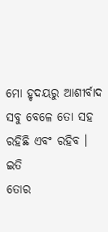ମୋ ହୃଦୟରୁ ଆଶୀର୍ବାଦ ସବୁ ବେଳେ ତୋ ସହ ରହିଛି ଏବଂ ରହିବ ।
ଇତି
ତୋର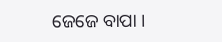ଜେଜେ ବାପା ।